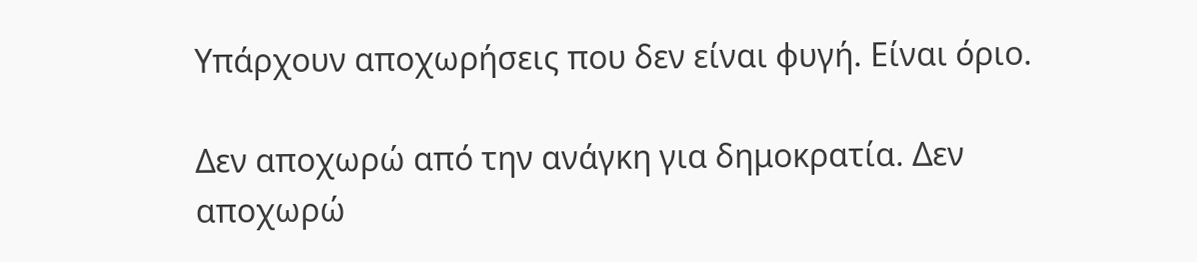Υπάρχουν αποχωρήσεις που δεν είναι φυγή. Είναι όριο.

Δεν αποχωρώ από την ανάγκη για δημοκρατία. Δεν αποχωρώ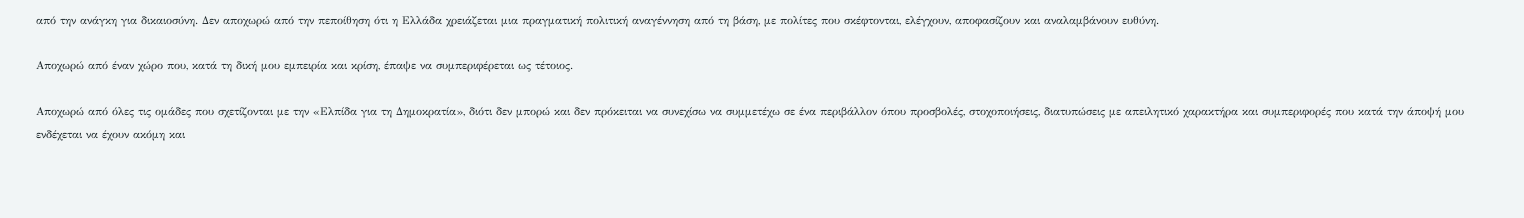από την ανάγκη για δικαιοσύνη. Δεν αποχωρώ από την πεποίθηση ότι η Ελλάδα χρειάζεται μια πραγματική πολιτική αναγέννηση από τη βάση, με πολίτες που σκέφτονται, ελέγχουν, αποφασίζουν και αναλαμβάνουν ευθύνη.

Αποχωρώ από έναν χώρο που, κατά τη δική μου εμπειρία και κρίση, έπαψε να συμπεριφέρεται ως τέτοιος.

Αποχωρώ από όλες τις ομάδες που σχετίζονται με την «Ελπίδα για τη Δημοκρατία», διότι δεν μπορώ και δεν πρόκειται να συνεχίσω να συμμετέχω σε ένα περιβάλλον όπου προσβολές, στοχοποιήσεις, διατυπώσεις με απειλητικό χαρακτήρα και συμπεριφορές που κατά την άποψή μου ενδέχεται να έχουν ακόμη και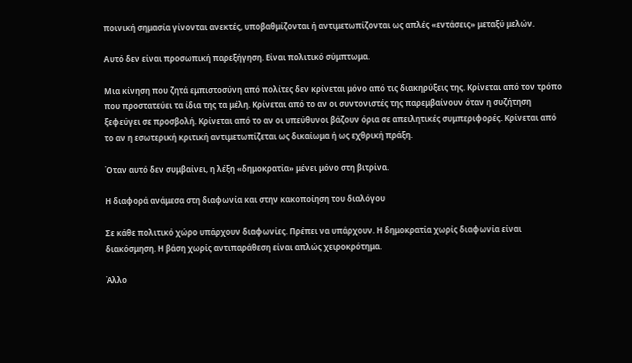ποινική σημασία γίνονται ανεκτές, υποβαθμίζονται ή αντιμετωπίζονται ως απλές «εντάσεις» μεταξύ μελών.

Αυτό δεν είναι προσωπική παρεξήγηση. Είναι πολιτικό σύμπτωμα.

Μια κίνηση που ζητά εμπιστοσύνη από πολίτες δεν κρίνεται μόνο από τις διακηρύξεις της. Κρίνεται από τον τρόπο που προστατεύει τα ίδια της τα μέλη. Κρίνεται από το αν οι συντονιστές της παρεμβαίνουν όταν η συζήτηση ξεφεύγει σε προσβολή. Κρίνεται από το αν οι υπεύθυνοι βάζουν όρια σε απειλητικές συμπεριφορές. Κρίνεται από το αν η εσωτερική κριτική αντιμετωπίζεται ως δικαίωμα ή ως εχθρική πράξη.

Όταν αυτό δεν συμβαίνει, η λέξη «δημοκρατία» μένει μόνο στη βιτρίνα.

Η διαφορά ανάμεσα στη διαφωνία και στην κακοποίηση του διαλόγου

Σε κάθε πολιτικό χώρο υπάρχουν διαφωνίες. Πρέπει να υπάρχουν. Η δημοκρατία χωρίς διαφωνία είναι διακόσμηση. Η βάση χωρίς αντιπαράθεση είναι απλώς χειροκρότημα.

Άλλο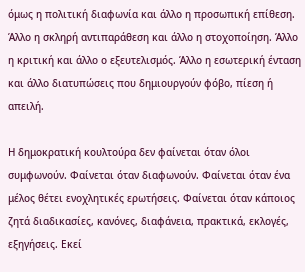όμως η πολιτική διαφωνία και άλλο η προσωπική επίθεση. Άλλο η σκληρή αντιπαράθεση και άλλο η στοχοποίηση. Άλλο η κριτική και άλλο ο εξευτελισμός. Άλλο η εσωτερική ένταση και άλλο διατυπώσεις που δημιουργούν φόβο, πίεση ή απειλή.

Η δημοκρατική κουλτούρα δεν φαίνεται όταν όλοι συμφωνούν. Φαίνεται όταν διαφωνούν. Φαίνεται όταν ένα μέλος θέτει ενοχλητικές ερωτήσεις. Φαίνεται όταν κάποιος ζητά διαδικασίες, κανόνες, διαφάνεια, πρακτικά, εκλογές, εξηγήσεις. Εκεί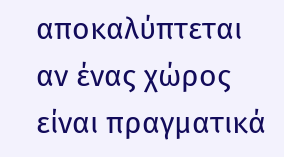αποκαλύπτεται αν ένας χώρος είναι πραγματικά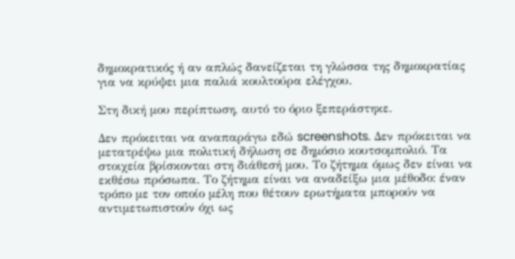δημοκρατικός ή αν απλώς δανείζεται τη γλώσσα της δημοκρατίας για να κρύψει μια παλιά κουλτούρα ελέγχου.

Στη δική μου περίπτωση, αυτό το όριο ξεπεράστηκε.

Δεν πρόκειται να αναπαράγω εδώ screenshots. Δεν πρόκειται να μετατρέψω μια πολιτική δήλωση σε δημόσιο κουτσομπολιό. Τα στοιχεία βρίσκονται στη διάθεσή μου. Το ζήτημα όμως δεν είναι να εκθέσω πρόσωπα. Το ζήτημα είναι να αναδείξω μια μέθοδο: έναν τρόπο με τον οποίο μέλη που θέτουν ερωτήματα μπορούν να αντιμετωπιστούν όχι ως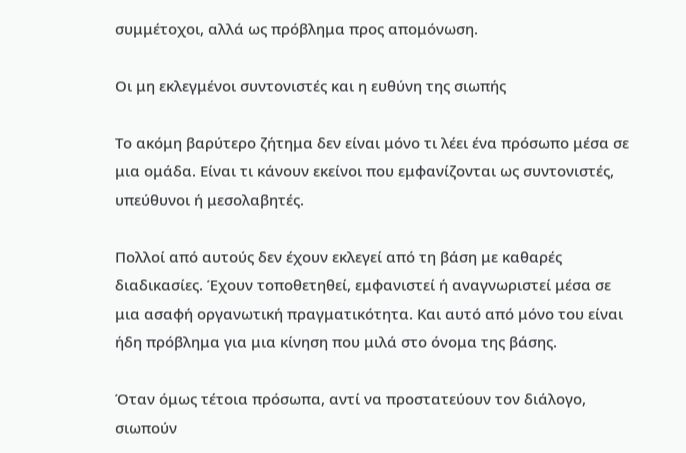συμμέτοχοι, αλλά ως πρόβλημα προς απομόνωση.

Οι μη εκλεγμένοι συντονιστές και η ευθύνη της σιωπής

Το ακόμη βαρύτερο ζήτημα δεν είναι μόνο τι λέει ένα πρόσωπο μέσα σε μια ομάδα. Είναι τι κάνουν εκείνοι που εμφανίζονται ως συντονιστές, υπεύθυνοι ή μεσολαβητές.

Πολλοί από αυτούς δεν έχουν εκλεγεί από τη βάση με καθαρές διαδικασίες. Έχουν τοποθετηθεί, εμφανιστεί ή αναγνωριστεί μέσα σε μια ασαφή οργανωτική πραγματικότητα. Και αυτό από μόνο του είναι ήδη πρόβλημα για μια κίνηση που μιλά στο όνομα της βάσης.

Όταν όμως τέτοια πρόσωπα, αντί να προστατεύουν τον διάλογο, σιωπούν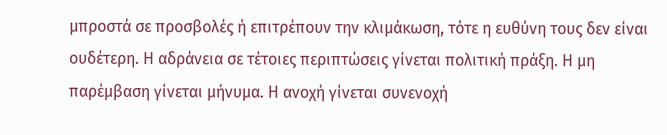μπροστά σε προσβολές ή επιτρέπουν την κλιμάκωση, τότε η ευθύνη τους δεν είναι ουδέτερη. Η αδράνεια σε τέτοιες περιπτώσεις γίνεται πολιτική πράξη. Η μη παρέμβαση γίνεται μήνυμα. Η ανοχή γίνεται συνενοχή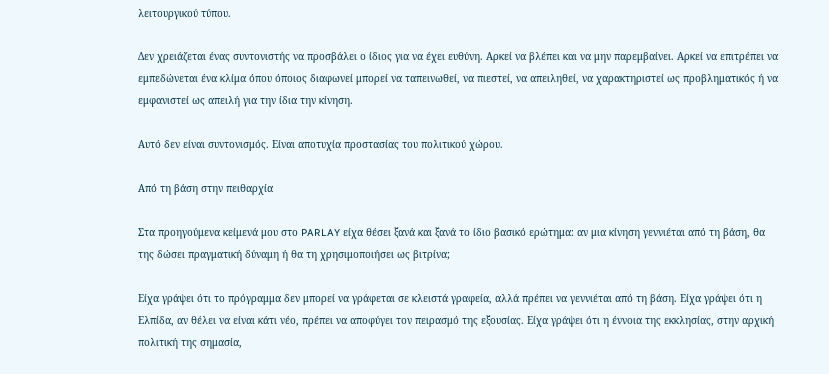λειτουργικού τύπου.

Δεν χρειάζεται ένας συντονιστής να προσβάλει ο ίδιος για να έχει ευθύνη. Αρκεί να βλέπει και να μην παρεμβαίνει. Αρκεί να επιτρέπει να εμπεδώνεται ένα κλίμα όπου όποιος διαφωνεί μπορεί να ταπεινωθεί, να πιεστεί, να απειληθεί, να χαρακτηριστεί ως προβληματικός ή να εμφανιστεί ως απειλή για την ίδια την κίνηση.

Αυτό δεν είναι συντονισμός. Είναι αποτυχία προστασίας του πολιτικού χώρου.

Από τη βάση στην πειθαρχία

Στα προηγούμενα κείμενά μου στο PARLAY είχα θέσει ξανά και ξανά το ίδιο βασικό ερώτημα: αν μια κίνηση γεννιέται από τη βάση, θα της δώσει πραγματική δύναμη ή θα τη χρησιμοποιήσει ως βιτρίνα;

Είχα γράψει ότι το πρόγραμμα δεν μπορεί να γράφεται σε κλειστά γραφεία, αλλά πρέπει να γεννιέται από τη βάση. Είχα γράψει ότι η Ελπίδα, αν θέλει να είναι κάτι νέο, πρέπει να αποφύγει τον πειρασμό της εξουσίας. Είχα γράψει ότι η έννοια της εκκλησίας, στην αρχική πολιτική της σημασία,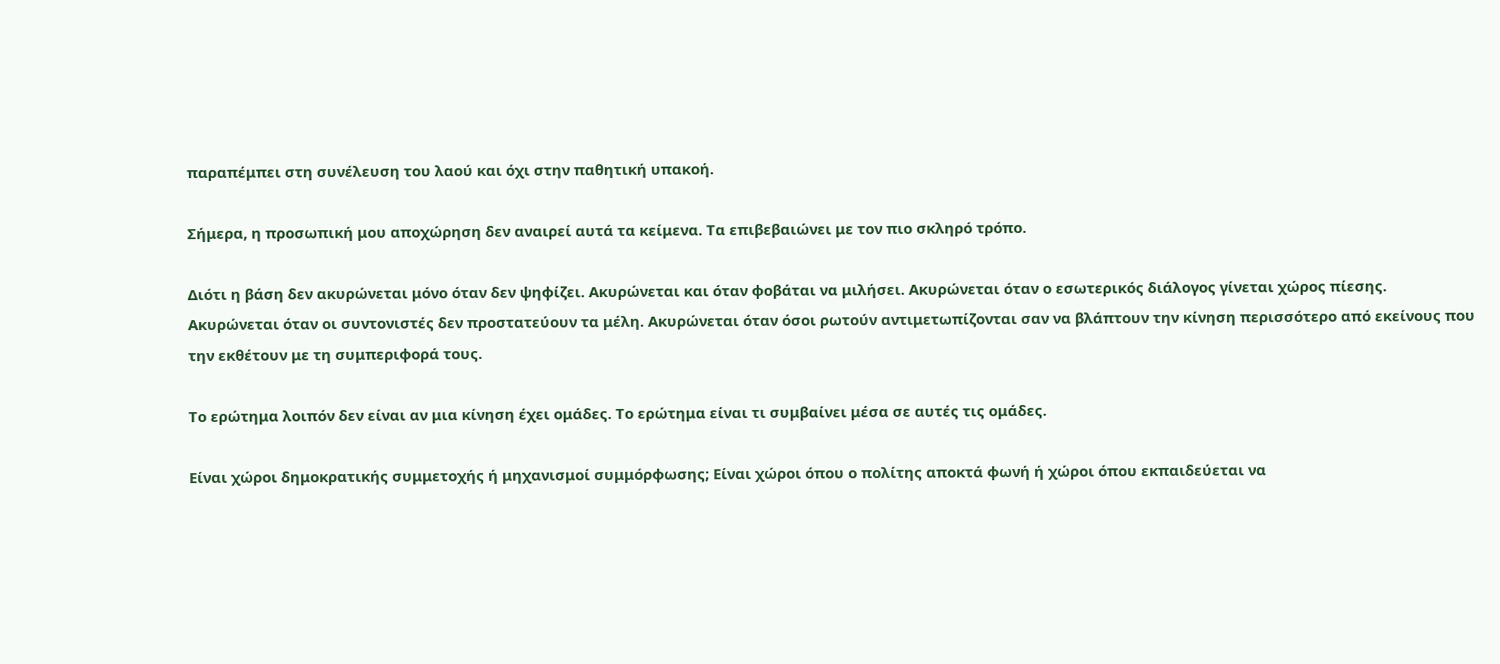παραπέμπει στη συνέλευση του λαού και όχι στην παθητική υπακοή.

Σήμερα, η προσωπική μου αποχώρηση δεν αναιρεί αυτά τα κείμενα. Τα επιβεβαιώνει με τον πιο σκληρό τρόπο.

Διότι η βάση δεν ακυρώνεται μόνο όταν δεν ψηφίζει. Ακυρώνεται και όταν φοβάται να μιλήσει. Ακυρώνεται όταν ο εσωτερικός διάλογος γίνεται χώρος πίεσης. Ακυρώνεται όταν οι συντονιστές δεν προστατεύουν τα μέλη. Ακυρώνεται όταν όσοι ρωτούν αντιμετωπίζονται σαν να βλάπτουν την κίνηση περισσότερο από εκείνους που την εκθέτουν με τη συμπεριφορά τους.

Το ερώτημα λοιπόν δεν είναι αν μια κίνηση έχει ομάδες. Το ερώτημα είναι τι συμβαίνει μέσα σε αυτές τις ομάδες.

Είναι χώροι δημοκρατικής συμμετοχής ή μηχανισμοί συμμόρφωσης; Είναι χώροι όπου ο πολίτης αποκτά φωνή ή χώροι όπου εκπαιδεύεται να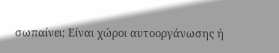σωπαίνει; Είναι χώροι αυτοοργάνωσης ή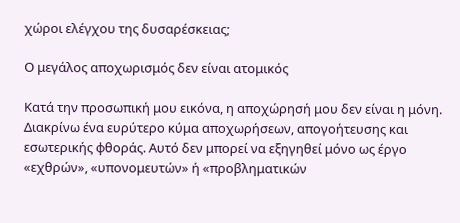χώροι ελέγχου της δυσαρέσκειας;

Ο μεγάλος αποχωρισμός δεν είναι ατομικός

Κατά την προσωπική μου εικόνα, η αποχώρησή μου δεν είναι η μόνη. Διακρίνω ένα ευρύτερο κύμα αποχωρήσεων, απογοήτευσης και εσωτερικής φθοράς. Αυτό δεν μπορεί να εξηγηθεί μόνο ως έργο «εχθρών», «υπονομευτών» ή «προβληματικών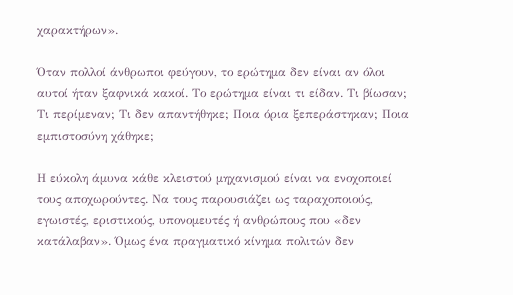χαρακτήρων».

Όταν πολλοί άνθρωποι φεύγουν, το ερώτημα δεν είναι αν όλοι αυτοί ήταν ξαφνικά κακοί. Το ερώτημα είναι τι είδαν. Τι βίωσαν; Τι περίμεναν; Τι δεν απαντήθηκε; Ποια όρια ξεπεράστηκαν; Ποια εμπιστοσύνη χάθηκε;

Η εύκολη άμυνα κάθε κλειστού μηχανισμού είναι να ενοχοποιεί τους αποχωρούντες. Να τους παρουσιάζει ως ταραχοποιούς, εγωιστές, εριστικούς, υπονομευτές ή ανθρώπους που «δεν κατάλαβαν». Όμως ένα πραγματικό κίνημα πολιτών δεν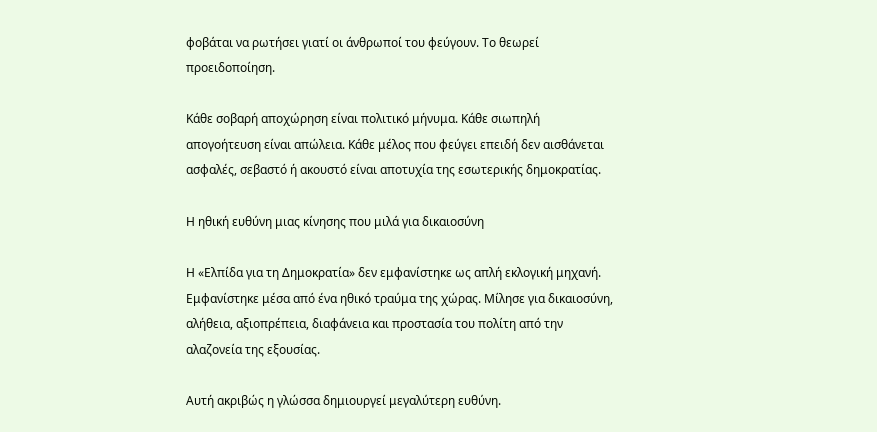φοβάται να ρωτήσει γιατί οι άνθρωποί του φεύγουν. Το θεωρεί προειδοποίηση.

Κάθε σοβαρή αποχώρηση είναι πολιτικό μήνυμα. Κάθε σιωπηλή απογοήτευση είναι απώλεια. Κάθε μέλος που φεύγει επειδή δεν αισθάνεται ασφαλές, σεβαστό ή ακουστό είναι αποτυχία της εσωτερικής δημοκρατίας.

Η ηθική ευθύνη μιας κίνησης που μιλά για δικαιοσύνη

Η «Ελπίδα για τη Δημοκρατία» δεν εμφανίστηκε ως απλή εκλογική μηχανή. Εμφανίστηκε μέσα από ένα ηθικό τραύμα της χώρας. Μίλησε για δικαιοσύνη, αλήθεια, αξιοπρέπεια, διαφάνεια και προστασία του πολίτη από την αλαζονεία της εξουσίας.

Αυτή ακριβώς η γλώσσα δημιουργεί μεγαλύτερη ευθύνη.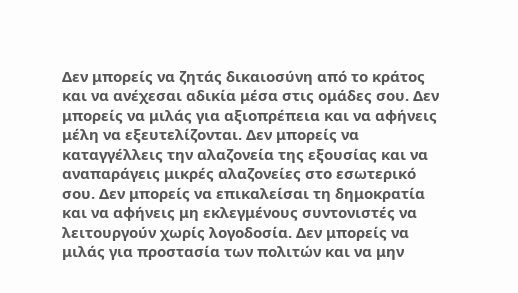Δεν μπορείς να ζητάς δικαιοσύνη από το κράτος και να ανέχεσαι αδικία μέσα στις ομάδες σου. Δεν μπορείς να μιλάς για αξιοπρέπεια και να αφήνεις μέλη να εξευτελίζονται. Δεν μπορείς να καταγγέλλεις την αλαζονεία της εξουσίας και να αναπαράγεις μικρές αλαζονείες στο εσωτερικό σου. Δεν μπορείς να επικαλείσαι τη δημοκρατία και να αφήνεις μη εκλεγμένους συντονιστές να λειτουργούν χωρίς λογοδοσία. Δεν μπορείς να μιλάς για προστασία των πολιτών και να μην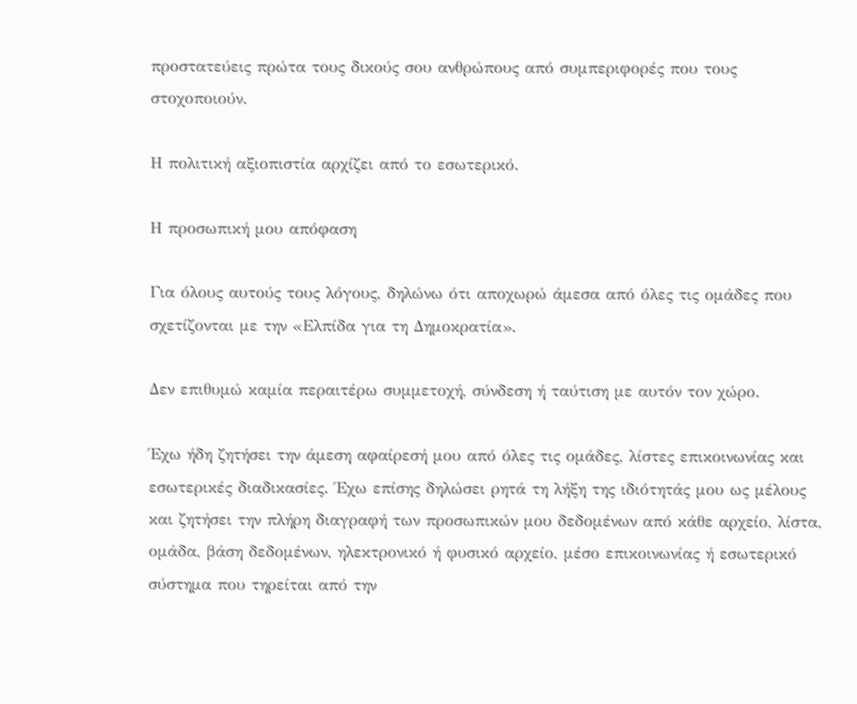προστατεύεις πρώτα τους δικούς σου ανθρώπους από συμπεριφορές που τους στοχοποιούν.

Η πολιτική αξιοπιστία αρχίζει από το εσωτερικό.

Η προσωπική μου απόφαση

Για όλους αυτούς τους λόγους, δηλώνω ότι αποχωρώ άμεσα από όλες τις ομάδες που σχετίζονται με την «Ελπίδα για τη Δημοκρατία».

Δεν επιθυμώ καμία περαιτέρω συμμετοχή, σύνδεση ή ταύτιση με αυτόν τον χώρο.

Έχω ήδη ζητήσει την άμεση αφαίρεσή μου από όλες τις ομάδες, λίστες επικοινωνίας και εσωτερικές διαδικασίες. Έχω επίσης δηλώσει ρητά τη λήξη της ιδιότητάς μου ως μέλους και ζητήσει την πλήρη διαγραφή των προσωπικών μου δεδομένων από κάθε αρχείο, λίστα, ομάδα, βάση δεδομένων, ηλεκτρονικό ή φυσικό αρχείο, μέσο επικοινωνίας ή εσωτερικό σύστημα που τηρείται από την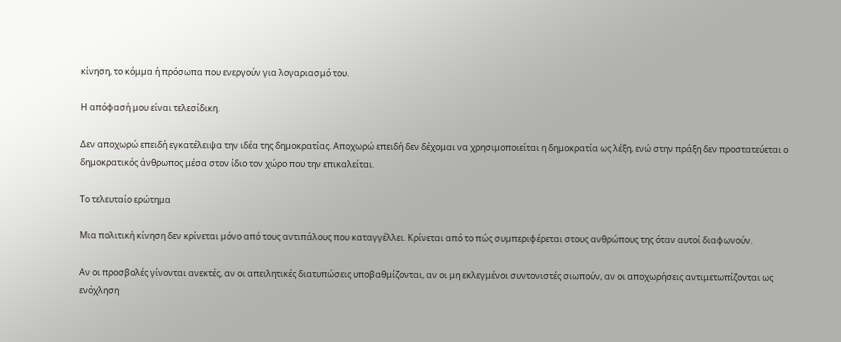κίνηση, το κόμμα ή πρόσωπα που ενεργούν για λογαριασμό του.

Η απόφασή μου είναι τελεσίδικη.

Δεν αποχωρώ επειδή εγκατέλειψα την ιδέα της δημοκρατίας. Αποχωρώ επειδή δεν δέχομαι να χρησιμοποιείται η δημοκρατία ως λέξη, ενώ στην πράξη δεν προστατεύεται ο δημοκρατικός άνθρωπος μέσα στον ίδιο τον χώρο που την επικαλείται.

Το τελευταίο ερώτημα

Μια πολιτική κίνηση δεν κρίνεται μόνο από τους αντιπάλους που καταγγέλλει. Κρίνεται από το πώς συμπεριφέρεται στους ανθρώπους της όταν αυτοί διαφωνούν.

Αν οι προσβολές γίνονται ανεκτές, αν οι απειλητικές διατυπώσεις υποβαθμίζονται, αν οι μη εκλεγμένοι συντονιστές σιωπούν, αν οι αποχωρήσεις αντιμετωπίζονται ως ενόχληση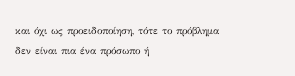και όχι ως προειδοποίηση, τότε το πρόβλημα δεν είναι πια ένα πρόσωπο ή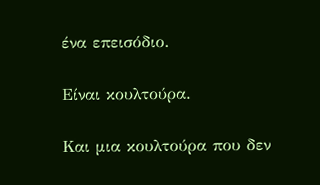ένα επεισόδιο.

Είναι κουλτούρα.

Και μια κουλτούρα που δεν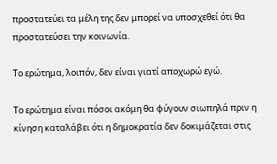προστατεύει τα μέλη της δεν μπορεί να υποσχεθεί ότι θα προστατεύσει την κοινωνία.

Το ερώτημα, λοιπόν, δεν είναι γιατί αποχωρώ εγώ.

Το ερώτημα είναι πόσοι ακόμη θα φύγουν σιωπηλά πριν η κίνηση καταλάβει ότι η δημοκρατία δεν δοκιμάζεται στις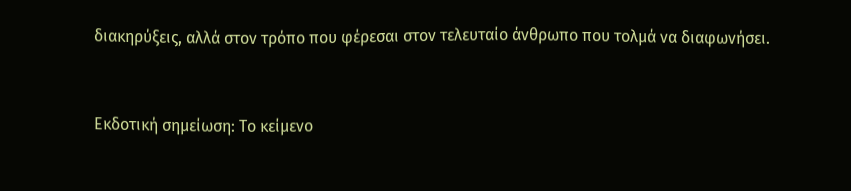διακηρύξεις, αλλά στον τρόπο που φέρεσαι στον τελευταίο άνθρωπο που τολμά να διαφωνήσει.


Εκδοτική σημείωση: Το κείμενο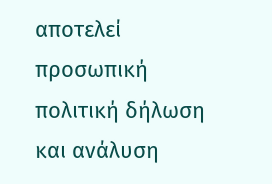αποτελεί προσωπική πολιτική δήλωση και ανάλυση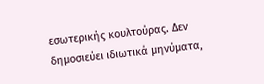εσωτερικής κουλτούρας. Δεν δημοσιεύει ιδιωτικά μηνύματα,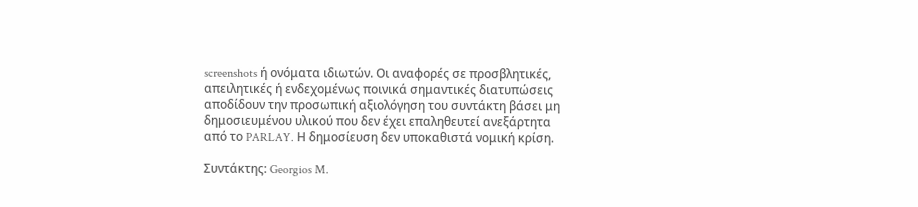screenshots ή ονόματα ιδιωτών. Οι αναφορές σε προσβλητικές, απειλητικές ή ενδεχομένως ποινικά σημαντικές διατυπώσεις αποδίδουν την προσωπική αξιολόγηση του συντάκτη βάσει μη δημοσιευμένου υλικού που δεν έχει επαληθευτεί ανεξάρτητα από το PARLAY. Η δημοσίευση δεν υποκαθιστά νομική κρίση.

Συντάκτης: Georgios M.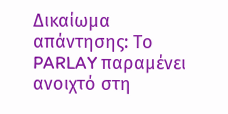Δικαίωμα απάντησης: Το PARLAY παραμένει ανοιχτό στη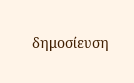δημοσίευση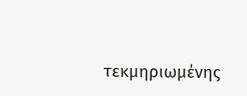τεκμηριωμένης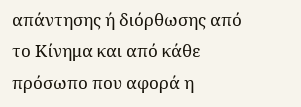απάντησης ή διόρθωσης από το Κίνημα και από κάθε πρόσωπο που αφορά η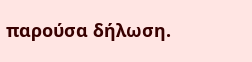παρούσα δήλωση.